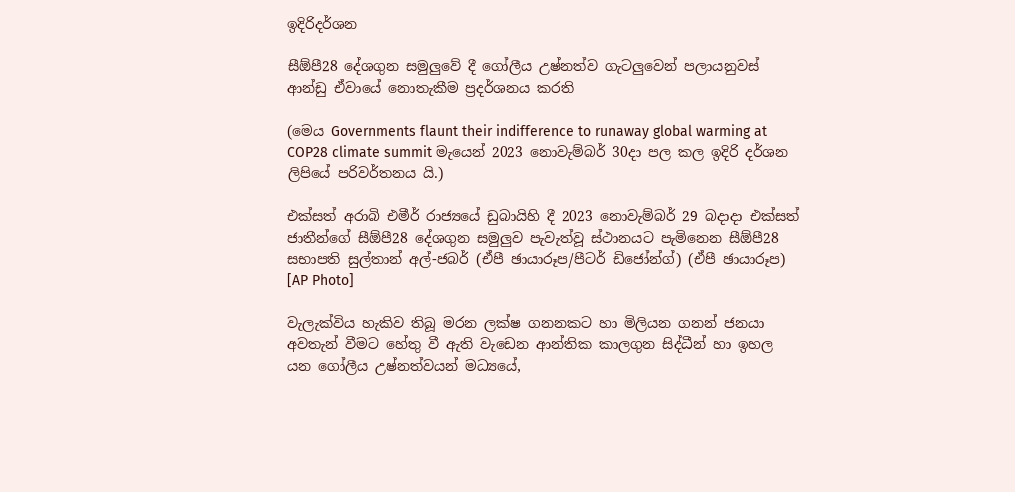ඉදිරිදර්ශන

සීඕපී28 දේශගුන සමුලුවේ දී ගෝලීය උෂ්නත්ව ගැටලුවෙන් පලායනුවස් ආන්ඩු ඒවායේ නොතැකීම ප්‍රදර්ශනය කරති

(මෙය Governments flaunt their indifference to runaway global warming at COP28 climate summit මැයෙන් 2023 නොවැම්බර් 30දා පල කල ඉදිරි දර්ශන ලිපියේ පරිවර්තනය යි.)

එක්සත් අරාබි එමීර් රාජ්‍යයේ ඩුබායිහි දී 2023 නොවැම්බර් 29 බදාදා එක්සත් ජාතීන්ගේ සීඕපී28 දේශගුන සමුලුව පැවැත්වූ ස්ථානයට පැමිනෙන සීඕපී28 සභාපති සුල්තාන් අල්-ජබර් (ඒපී ඡායාරූප/පීටර් ඩිජෝන්ග්) (ඒපී ඡායාරූප) [AP Photo]

වැලැක්විය හැකිව තිබූ මරන ලක්ෂ ගනනකට හා මිලියන ගනන් ජනයා අවතැන් වීමට හේතු වී ඇති වැඩෙන ආන්තික කාලගුන සිද්ධීන් හා ඉහල යන ගෝලීය උෂ්නත්වයන් මධ්‍යයේ,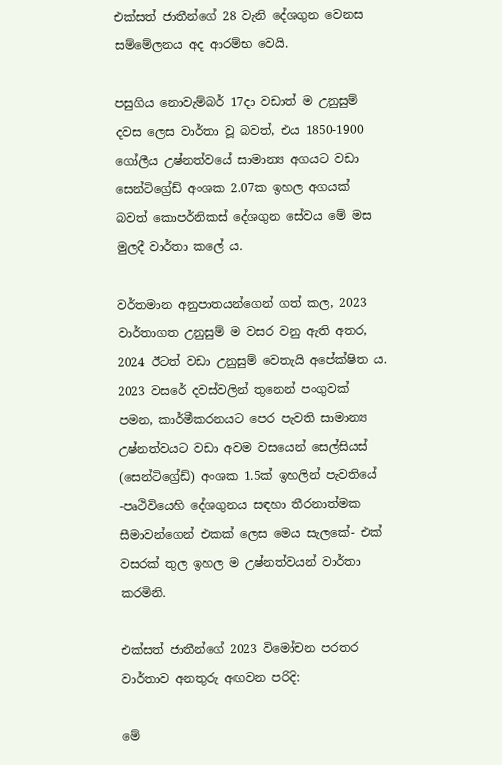එක්සත් ජාතීන්ගේ 28 වැනි දේශගුන වෙනස සම්මේලනය අද ආරම්භ වෙයි.

පසුගිය නොවැම්බර් 17දා වඩාත් ම උනුසුම් දවස ලෙස වාර්තා වූ බවත්, එය 1850-1900 ගෝලීය උෂ්නත්වයේ සාමාන්‍ය අගයට වඩා සෙන්ටිග්‍රේඩ් අංශක 2.07ක ඉහල අගයක් බවත් කොපර්නිකස් දේශගුන සේවය මේ මස මුලදී වාර්තා කලේ ය.

වර්තමාන අනුපාතයන්ගෙන් ගත් කල, 2023 වාර්තාගත උනුසුම් ම වසර වනු ඇති අතර, 2024 ඊටත් වඩා උනුසුම් වෙතැයි අපේක්ෂිත ය. 2023 වසරේ දවස්වලින් තුනෙන් පංගුවක් පමන, කාර්මීකරනයට පෙර පැවති සාමාන්‍ය උෂ්නත්වයට වඩා අවම වසයෙන් සෙල්සියස් (සෙන්ටිග්‍රේඩ්) අංශක 1.5ක් ඉහලින් පැවතියේ -පෘථිවියෙහි දේශගුනය සඳහා තීරනාත්මක සීමාවන්ගෙන් එකක් ලෙස මෙය සැලකේ- එක් වසරක් තුල ඉහල ම උෂ්නත්වයන් වාර්තා කරමිනි.

එක්සත් ජාතීන්ගේ 2023 විමෝචන පරතර වාර්තාව අනතුරු අඟවන පරිදි:

මේ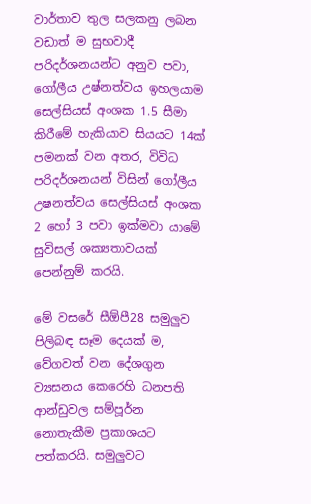වාර්තාව තුල සලකනු ලබන වඩාත් ම සුභවාදී පරිදර්ශනයන්ට අනුව පවා, ගෝලීය උෂ්නත්වය ඉහලයාම සෙල්සියස් අංශක 1.5 සීමා කිරීමේ හැකියාව සියයට 14ක් පමනක් වන අතර, විවිධ පරිදර්ශනයන් විසින් ගෝලීය උෂනත්වය සෙල්සියස් අංශක 2 හෝ 3 පවා ඉක්මවා යාමේ සුවිසල් ශක්‍යතාවයක් පෙන්නුම් කරයි.

මේ වසරේ සීඕපී28 සමුලුව පිලිබඳ සෑම දෙයක් ම, වේගවත් වන දේශගුන ව්‍යසනය කෙරෙහි ධනපති ආන්ඩුවල සම්පූර්න නොතැකීම ප්‍රකාශයට පත්කරයි. සමුලුවට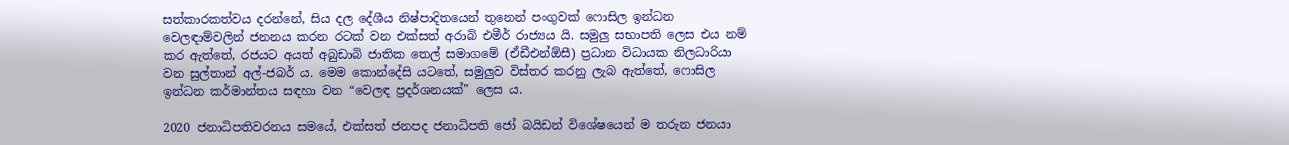සත්කාරකත්වය දරන්නේ, සිය දල දේශීය නිෂ්පාදිතයෙන් තුනෙන් පංගුවක් ෆොසිල ඉන්ධන වෙලඳාම්වලින් ජනනය කරන රටක් වන එක්සත් අරාබි එමීර් රාජ්‍යය යි. සමුලු සභාපති ලෙස එය නම් කර ඇත්තේ, රජයට අයත් අබුඩාබි ජාතික තෙල් සමාගමේ (ඒඩීඑන්ඕසී) ප්‍රධාන විධායක නිලධාරියා වන සුල්තාන් අල්-ජබර් ය. මෙම කොන්දේසි යටතේ, සමුලුව විස්තර කරනු ලැබ ඇත්තේ, ෆොසිල ඉන්ධන කර්මාන්තය සඳහා වන “වෙලඳ ප්‍රදර්ශනයක්” ලෙස ය.

2020 ජනාධිපතිවරනය සමයේ, එක්සත් ජනපද ජනාධිපති ජෝ බයිඩන් විශේෂයෙන් ම තරුන ජනයා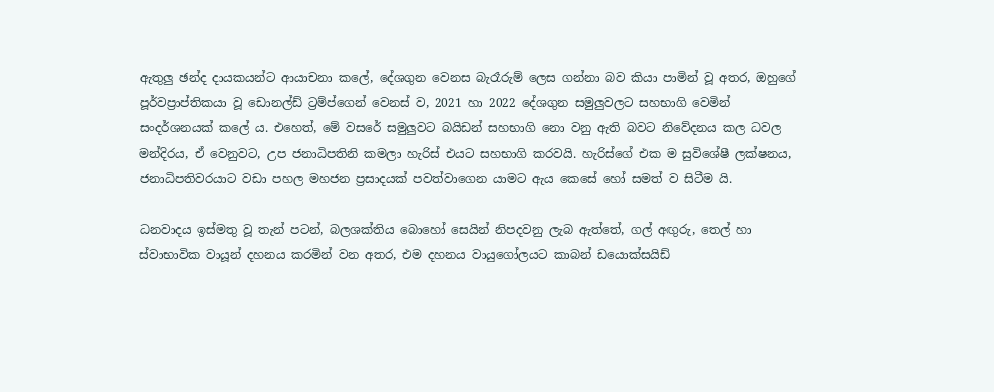ඇතුලු ඡන්ද දායකයන්ට ආයාචනා කලේ, දේශගුන වෙනස බැරෑරුම් ලෙස ගන්නා බව කියා පාමින් වූ අතර, ඔහුගේ පූර්වප්‍රාප්තිකයා වූ ඩොනල්ඩ් ට්‍රම්ප්ගෙන් වෙනස් ව, 2021 හා 2022 දේශගුන සමුලුවලට සහභාගි වෙමින් සංදර්ශනයක් කලේ ය. එහෙත්, මේ වසරේ සමුලුවට බයිඩන් සහභාගි නො වනු ඇති බවට නිවේදනය කල ධවල මන්දිරය, ඒ වෙනුවට, උප ජනාධිපතිනි කමලා හැරිස් එයට සහභාගි කරවයි. හැරිස්ගේ එක ම සුවිශේෂී ලක්ෂනය, ජනාධිපතිවරයාට වඩා පහල මහජන ප්‍රසාදයක් පවත්වාගෙන යාමට ඇය කෙසේ හෝ සමත් ව සිටීම යි.

ධනවාදය ඉස්මතු වූ තැන් පටන්, බලශක්තිය බොහෝ සෙයින් නිපදවනු ලැබ ඇත්තේ, ගල් අඟුරු, තෙල් හා ස්වාභාවික වායූන් දහනය කරමින් වන අතර, එම දහනය වායුගෝලයට කාබන් ඩයොක්සයිඩ්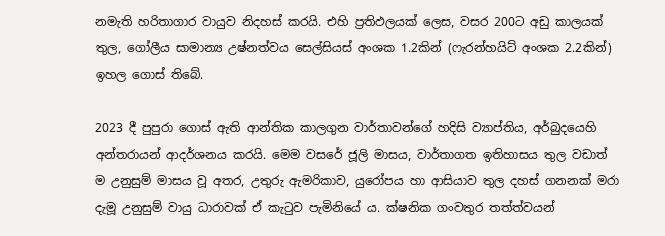නමැති හරිතාගාර වායුව නිදහස් කරයි. එහි ප්‍රතිඵලයක් ලෙස, වසර 200ට අඩු කාලයක් තුල, ගෝලීය සාමාන්‍ය උෂ්නත්වය සෙල්සියස් අංශක 1.2කින් (ෆැරන්හයිට් අංශක 2.2කින්) ඉහල ගොස් තිබේ.

2023 දී පුපුරා ගොස් ඇති ආන්තික කාලගුන වාර්තාවන්ගේ හදිසි ව්‍යාප්තිය, අර්බුදයෙහි අන්තරායන් ආදර්ශනය කරයි. මෙම වසරේ ජූලි මාසය, වාර්තාගත ඉතිහාසය තුල වඩාත් ම උනුසුම් මාසය වූ අතර, උතුරු ඇමරිකාව, යුරෝපය හා ආසියාව තුල දහස් ගනනක් මරා දැමූ උනුසුම් වායු ධාරාවක් ඒ කැටුව පැමිනියේ ය. ක්ෂනික ගංවතුර තත්ත්වයන්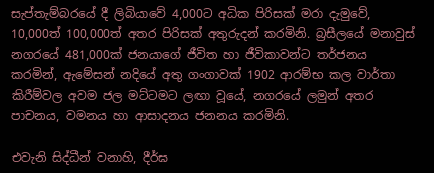සැප්තැම්බරයේ දී ලිබියාවේ 4,000ට අධික පිරිසක් මරා දැමුවේ, 10,000ත් 100,000ත් අතර පිරිසක් අතුරුදන් කරමිනි. බ්‍රසීලයේ මනාවුස් නගරයේ 481,000ක් ජනයාගේ ජීවිත හා ජීවිකාවන්ට තර්ජනය කරමින්, ඇමේසන් නදියේ අතු ගංගාවක් 1902 ආරම්භ කල වාර්තා කිරීම්වල අවම ජල මට්ටමට ලඟා වූයේ, නගරයේ ලමුන් අතර පාචනය, වමනය හා ආසාදනය ජනනය කරමිනි.

එවැනි සිද්ධීන් වනාහි, දීර්ඝ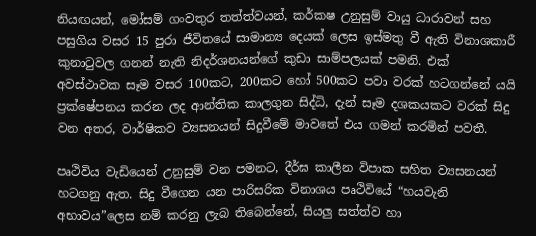නියඟයන්, මෝසම් ගංවතුර තත්ත්වයන්, කර්කෂ උනුසුම් වායු ධාරාවන් සහ පසුගිය වසර 15 පුරා ජීවිතයේ සාමාන්‍ය දෙයක් ලෙස ඉස්මතු වී ඇති විනාශකාරී කුනාටුවල ගනන් නැති නිදර්ශනයන්ගේ කුඩා සාම්පලයක් පමනි. එක් අවස්ථාවක සෑම වසර 100කට, 200කට හෝ 500කට පවා වරක් හටගන්නේ යයි ප්‍රක්ෂේපනය කරන ලද ආන්තික කාලගුන සිද්ධි, දැන් සෑම දශකයකට වරක් සිදු වන අතර, වාර්ෂිකව ව්‍යසනයන් සිදුවීමේ මාවතේ එය ගමන් කරමින් පවතී.

පෘථිවිය වැඩියෙන් උනුසුම් වන පමනට, දීර්ඝ කාලීන විපාක සහිත ව්‍යසනයන් හටගනු ඇත. සිදු වීගෙන යන පාරිසරික විනාශය පෘථිවියේ “හයවැනි අභාවය”ලෙස නම් කරනු ලැබ තිබෙන්නේ, සියලු සත්ත්ව හා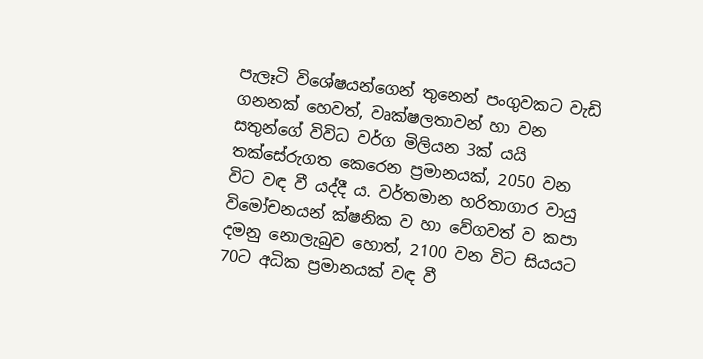පැලෑටි විශේෂයන්ගෙන් තුනෙන් පංගුවකට වැඩි ගනනක් හෙවත්, වෘක්ෂලතාවන් හා වන සතුන්ගේ විවිධ වර්ග මිලියන 3ක් යයි තක්සේරුගත කෙරෙන ප්‍රමානයක්, 2050 වන විට වඳ වී යද්දී ය. වර්තමාන හරිතාගාර වායු විමෝචනයන් ක්ෂනික ව හා වේගවත් ව කපා දමනු නොලැබුව හොත්, 2100 වන විට සියයට 70ට අධික ප්‍රමානයක් වඳ වී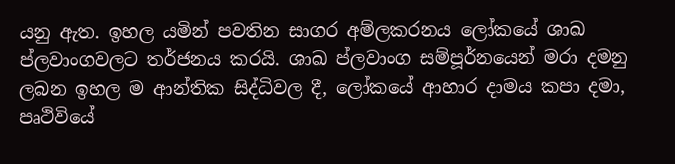යනු ඇත. ඉහල යමින් පවතින සාගර අම්ලකරනය ලෝකයේ ශාඛ ප්ලවාංගවලට තර්ජනය කරයි. ශාඛ ප්ලවාංග සම්පූර්නයෙන් මරා දමනු ලබන ඉහල ම ආන්තික සිද්ධිවල දී, ලෝකයේ ආහාර දාමය කපා දමා, පෘථිවියේ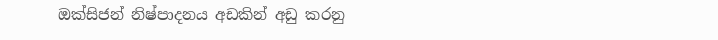ඔක්සිජන් නිෂ්පාදනය අඩකින් අඩු කරනු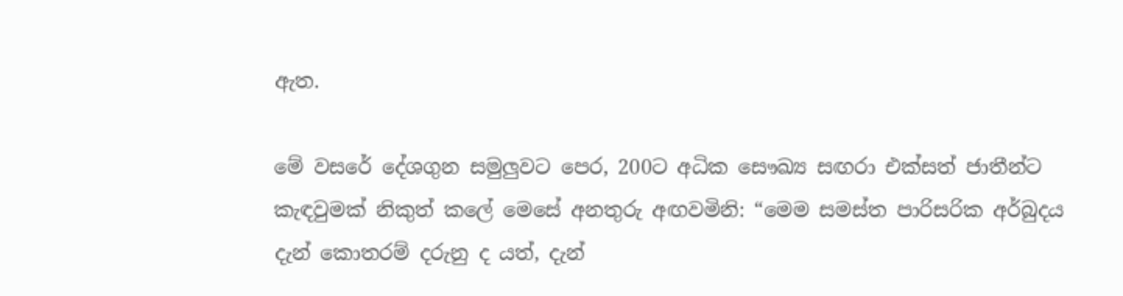ඇත.

මේ වසරේ දේශගුන සමුලුවට පෙර, 200ට අධික සෞඛ්‍ය සඟරා එක්සත් ජාතීන්ට කැඳවුමක් නිකුත් කලේ මෙසේ අනතුරු අඟවමිනි: “මෙම සමස්ත පාරිසරික අර්බුදය දැන් කොතරම් දරුනු ද යත්, දැන්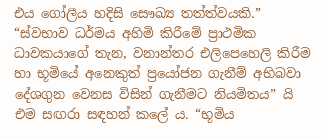එය ගෝලීය හදිසි සෞඛ්‍ය තත්ත්වයකි.” “ස්වභාව ධර්මය අහිමි කිරීමේ ප්‍රාථමික ධාවකයාගේ තැන, වනාන්තර එලිපෙහෙලි කිරීම හා භූමියේ අනෙකුත් ප්‍රයෝජන ගැනීම් අභිබවා දේශගුන වෙනස විසින් ගැනීමට නියමිතය” යි එම සඟරා සඳහන් කලේ ය. “භූමිය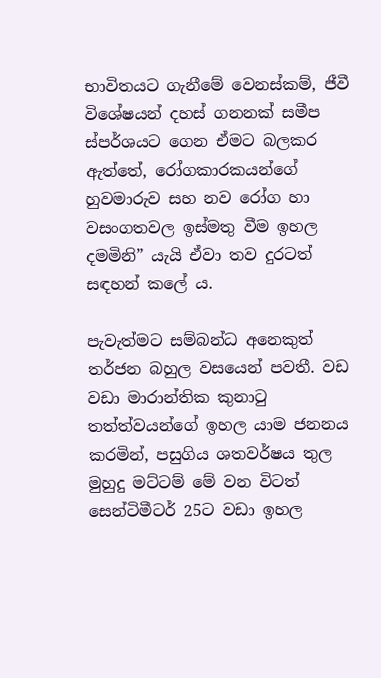භාවිතයට ගැනීමේ වෙනස්කම්, ජීවී විශේෂයන් දහස් ගනනක් සමීප ස්පර්ශයට ගෙන ඒමට බලකර ඇත්තේ, රෝගකාරකයන්ගේ හුවමාරුව සහ නව රෝග හා වසංගතවල ඉස්මතු වීම ඉහල දමමිනි” යැයි ඒවා තව දුරටත් සඳහන් කලේ ය.

පැවැත්මට සම්බන්ධ අනෙකුත් තර්ජන බහුල වසයෙන් පවතී. වඩ වඩා මාරාන්තික කුනාටු තත්ත්වයන්ගේ ඉහල යාම ජනනය කරමින්, පසුගිය ශතවර්ෂය තුල මුහුදු මට්ටම් මේ වන විටත් සෙන්ටිමීටර් 25ට වඩා ඉහල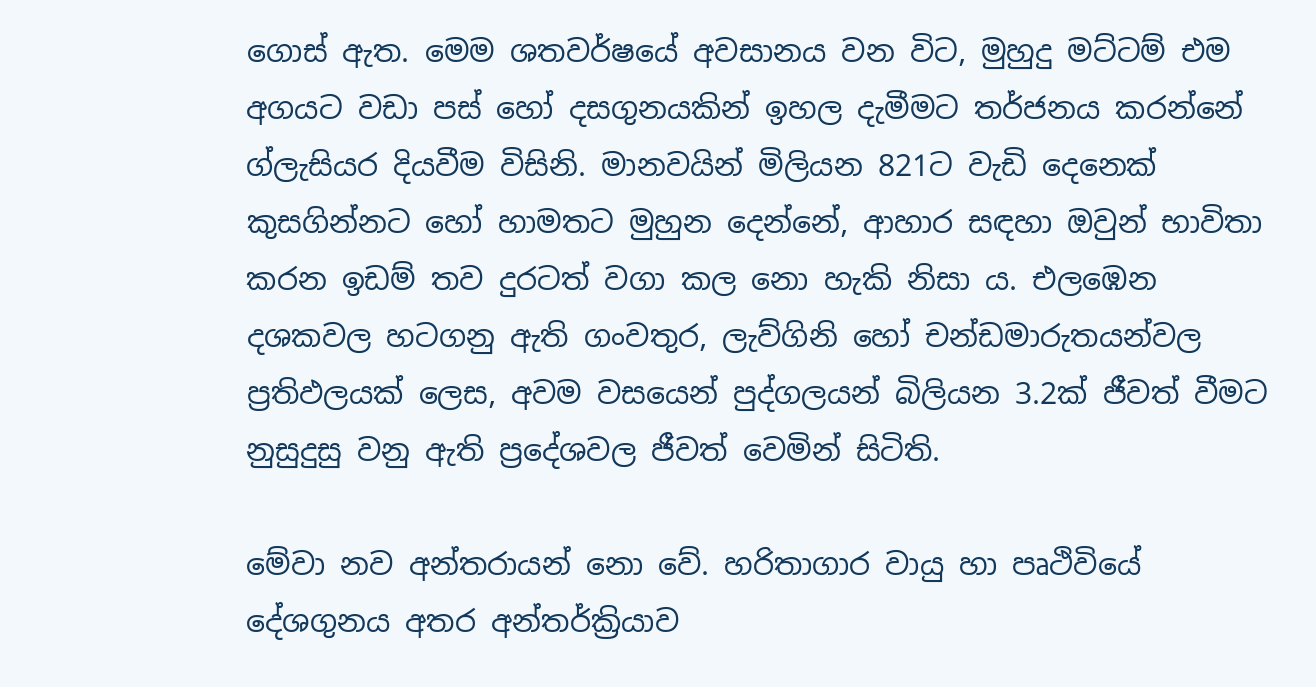ගොස් ඇත. මෙම ශතවර්ෂයේ අවසානය වන විට, මුහුදු මට්ටම් එම අගයට වඩා පස් හෝ දසගුනයකින් ඉහල දැමීමට තර්ජනය කරන්නේ ග්ලැසියර දියවීම විසිනි. මානවයින් මිලියන 821ට වැඩි දෙනෙක් කුසගින්නට හෝ හාමතට මුහුන දෙන්නේ, ආහාර සඳහා ඔවුන් භාවිතා කරන ඉඩම් තව දුරටත් වගා කල නො හැකි නිසා ය. එලඹෙන දශකවල හටගනු ඇති ගංවතුර, ලැව්ගිනි හෝ චන්ඩමාරුතයන්වල ප්‍රතිඵලයක් ලෙස, අවම වසයෙන් පුද්ගලයන් බිලියන 3.2ක් ජීවත් වීමට නුසුදුසු වනු ඇති ප්‍රදේශවල ජීවත් වෙමින් සිටිති.

මේවා නව අන්තරායන් නො වේ. හරිතාගාර වායු හා පෘථිවියේ දේශගුනය අතර අන්තර්ක්‍රියාව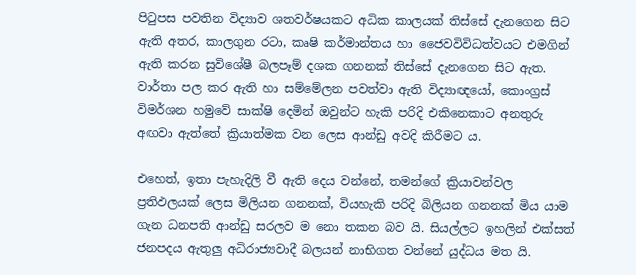පිටුපස පවතින විද්‍යාව ශතවර්ෂයකට අධික කාලයක් තිස්සේ දැනගෙන සිට ඇති අතර, කාලගුන රටා, කෘෂි කර්මාන්තය හා ජෛවවිවිධත්වයට එමගින් ඇති කරන සුවිශේෂී බලපෑම් දශක ගනනක් තිස්සේ දැනගෙන සිට ඇත. වාර්තා පල කර ඇති හා සම්මේලන පවත්වා ඇති විද්‍යාඥයෝ, කොංග්‍රස් විමර්ශන හමුවේ සාක්ෂි දෙමින් ඔවුන්ට හැකි පරිදි එකිනෙකාට අනතුරු අඟවා ඇත්තේ ක්‍රියාත්මක වන ලෙස ආන්ඩු අවදි කිරීමට ය.

එහෙත්, ඉතා පැහැදිලි වී ඇති දෙය වන්නේ, තමන්ගේ ක්‍රියාවන්වල ප්‍රතිඵලයක් ලෙස මිලියන ගනනක්, වියහැකි පරිදි බිලියන ගනනක් මිය යාම ගැන ධනපති ආන්ඩු සරලව ම නො තකන බව යි. සියල්ලට ඉහලින් එක්සත් ජනපදය ඇතුලු අධිරාජ්‍යවාදී බලයන් නාභිගත වන්නේ යුද්ධය මත යි.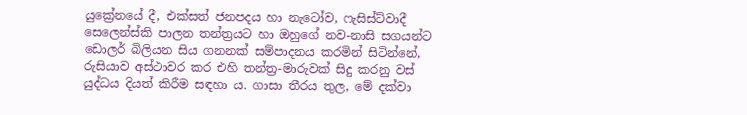යුක්‍රේනයේ දී, එක්සත් ජනපදය හා නැටෝව, ෆැසිස්ට්වාදී සෙලෙන්ස්කි පාලන තන්ත්‍රයට හා ඔහුගේ නව-නාසි සගයන්ට ඩොලර් බිලියන සිය ගනනක් සම්පාදනය කරමින් සිටින්නේ, රුසියාව අස්ථාවර කර එහි තන්ත්‍ර-මාරුවක් සිදු කරනු වස් යුද්ධය දියත් කිරීම සඳහා ය. ගාසා තීරය තුල, මේ දක්වා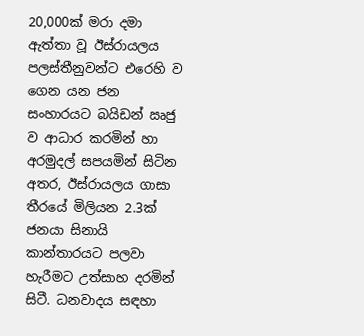20,000ක් මරා දමා ඇත්තා වූ ඊස්රායලය පලස්තීනුවන්ට එරෙහි ව ගෙන යන ජන සංහාරයට බයිඩන් ඍජු ව ආධාර කරමින් හා අරමුදල් සපයමින් සිටින අතර, ඊස්රායලය ගාසා තීරයේ මිලියන 2.3ක් ජනයා සිනායි කාන්තාරයට පලවා හැරීමට උත්සාහ දරමින් සිටී. ධනවාදය සඳහා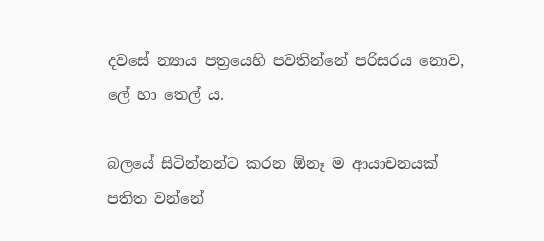දවසේ න්‍යාය පත්‍රයෙහි පවතින්නේ පරිසරය නොව, ලේ හා තෙල් ය.

බලයේ සිටින්නන්ට කරන ඕනෑ ම ආයාචනයක් පතිත වන්නේ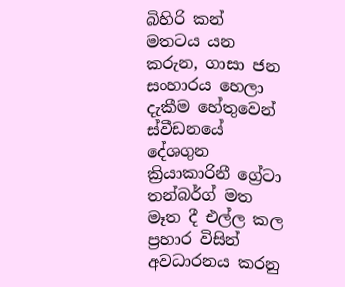බිහිරි කන් මතටය යන කරුන, ගාසා ජන සංහාරය හෙලා දැකීම හේතුවෙන් ස්වීඩනයේ දේශගුන ක්‍රියාකාරිනී ග්‍රේටා තන්බර්ග් මත මෑත දී එල්ල කල ප්‍රහාර විසින් අවධාරනය කරනු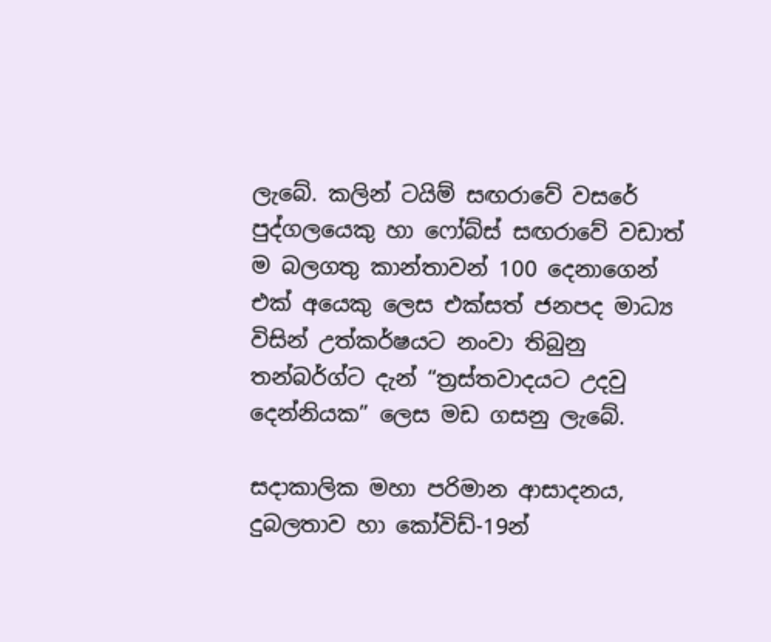ලැබේ. කලින් ටයිම් සඟරාවේ වසරේ පුද්ගලයෙකු හා ෆෝබ්ස් සඟරාවේ වඩාත් ම බලගතු කාන්තාවන් 100 දෙනාගෙන් එක් අයෙකු ලෙස එක්සත් ජනපද මාධ්‍ය විසින් උත්කර්ෂයට නංවා තිබුනු තන්බර්ග්ට දැන් “ත්‍රස්තවාදයට උදවු දෙන්නියක” ලෙස මඩ ගසනු ලැබේ.

සදාකාලික මහා පරිමාන ආසාදනය, දුබලතාව හා කෝවිඩ්-19න්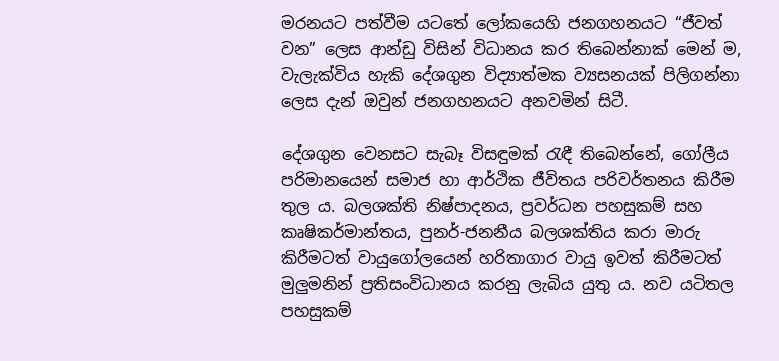මරනයට පත්වීම යටතේ ලෝකයෙහි ජනගහනයට “ජීවත් වන” ලෙස ආන්ඩු විසින් විධානය කර තිබෙන්නාක් මෙන් ම, වැලැක්විය හැකි දේශගුන විද්‍යාත්මක ව්‍යසනයක් පිලිගන්නා ලෙස දැන් ඔවුන් ජනගහනයට අනවමින් සිටී.

දේශගුන වෙනසට සැබෑ විසඳුමක් රැඳී තිබෙන්නේ, ගෝලීය පරිමානයෙන් සමාජ හා ආර්ථික ජීවිතය පරිවර්තනය කිරීම තුල ය. බලශක්ති නිෂ්පාදනය, ප්‍රවර්ධන පහසුකම් සහ කෘෂිකර්මාන්තය, පුනර්-ජනනීය බලශක්තිය කරා මාරු කිරීමටත් වායුගෝලයෙන් හරිතාගාර වායු ඉවත් කිරීමටත් මුලුමනින් ප්‍රතිසංවිධානය කරනු ලැබිය යුතු ය. නව යටිතල පහසුකම්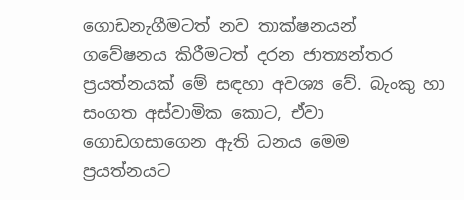ගොඩනැගීමටත් නව තාක්ෂනයන් ගවේෂනය කිරීමටත් දරන ජාත්‍යන්තර ප්‍රයත්නයක් මේ සඳහා අවශ්‍ය වේ. බැංකු හා සංගත අස්වාමික කොට, ඒවා ගොඩගසාගෙන ඇති ධනය මෙම ප්‍රයත්නයට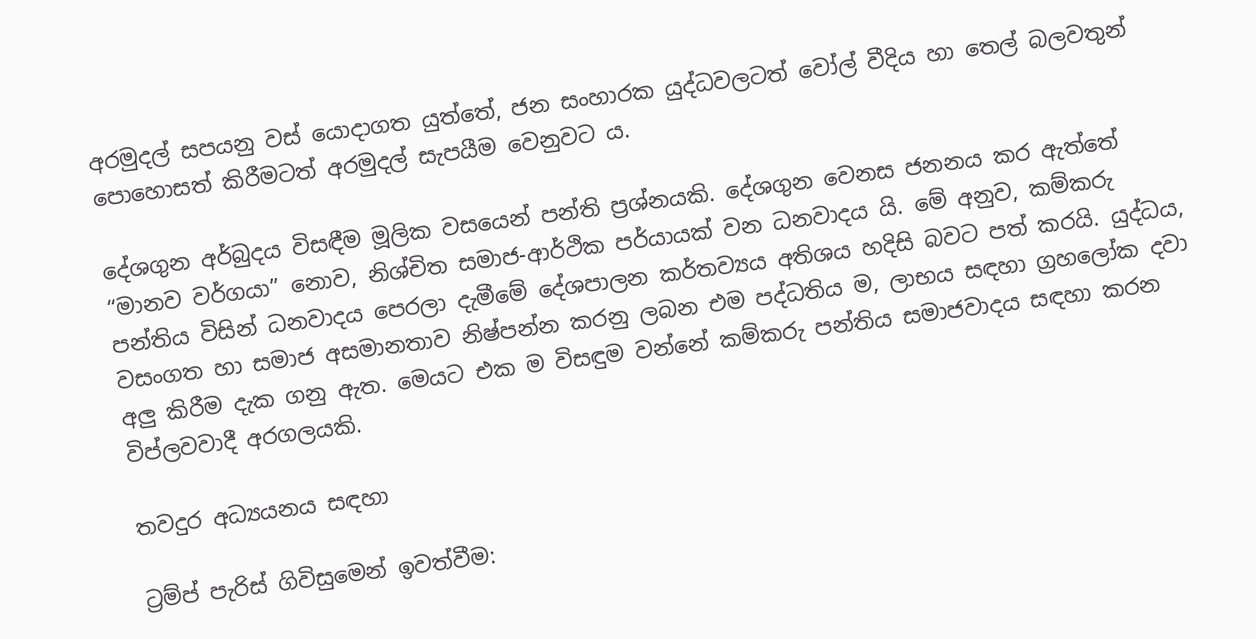අරමුදල් සපයනු වස් යොදාගත යුත්තේ, ජන සංහාරක යුද්ධවලටත් වෝල් වීදිය හා තෙල් බලවතුන් පොහොසත් කිරීමටත් අරමුදල් සැපයීම වෙනුවට ය.

දේශගුන අර්බුදය විසඳීම මූලික වසයෙන් පන්ති ප්‍රශ්නයකි. දේශගුන වෙනස ජනනය කර ඇත්තේ “මානව වර්ගයා” නොව, නිශ්චිත සමාජ-ආර්ථික පර්යායක් වන ධනවාදය යි. මේ අනුව, කම්කරු පන්තිය විසින් ධනවාදය පෙරලා දැමීමේ දේශපාලන කර්තව්‍යය අතිශය හදිසි බවට පත් කරයි. යුද්ධය, වසංගත හා සමාජ අසමානතාව නිෂ්පන්න කරනු ලබන එම පද්ධතිය ම, ලාභය සඳහා ග්‍රහලෝක දවා අලු කිරීම දැක ගනු ඇත. මෙයට එක ම විසඳුම වන්නේ කම්කරු පන්තිය සමාජවාදය සඳහා කරන විප්ලවවාදී අරගලයකි.

තවදුර අධ්‍යයනය සඳහා

ට්‍රම්ප් පැරිස් ගිවිසුමෙන් ඉවත්වීම: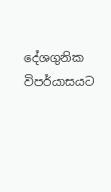දේශගුනික විපර්යාසයට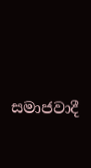සමාජවාදී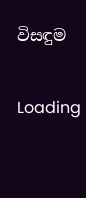විසඳුම

Loading